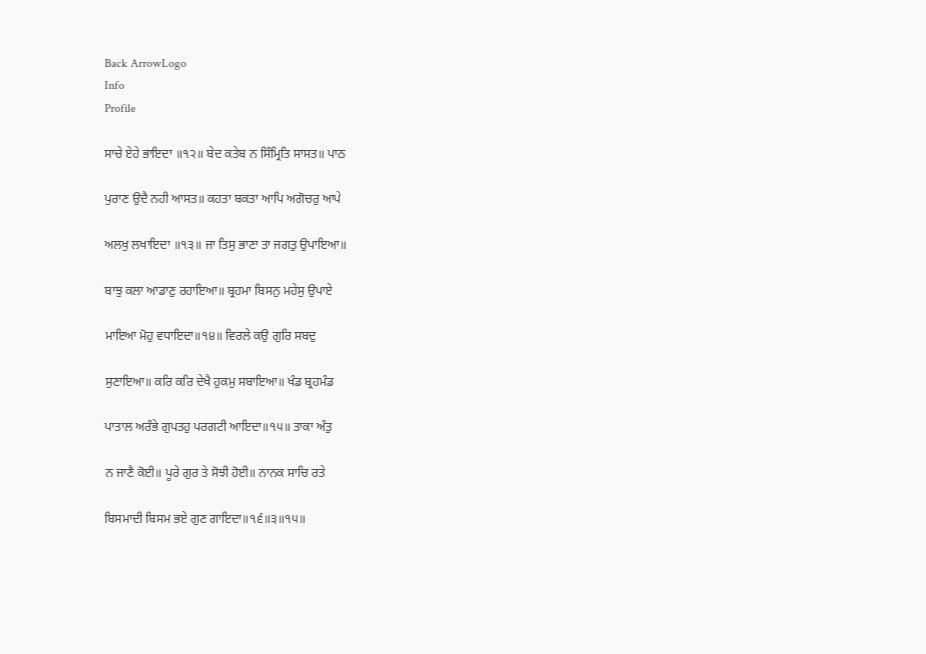Back ArrowLogo
Info
Profile

ਸਾਚੇ ਏਹੇ ਭਾਇਦਾ ॥੧੨॥ ਬੇਦ ਕਤੇਬ ਨ ਸਿੰਮ੍ਰਿਤਿ ਸਾਸਤ॥ ਪਾਠ

ਪੁਰਾਣ ਉਦੈ ਨਹੀ ਆਸਤ॥ ਕਹਤਾ ਬਕਤਾ ਆਪਿ ਅਗੋਚਰੁ ਆਪੇ

ਅਲਖੁ ਲਖਾਇਦਾ ॥੧੩॥ ਜਾ ਤਿਸੁ ਭਾਣਾ ਤਾ ਜਗਤੁ ਉਪਾਇਆ॥

ਬਾਝੁ ਕਲਾ ਆਡਾਣੁ ਰਹਾਇਆ॥ ਬ੍ਰਹਮਾ ਬਿਸਨੁ ਮਹੇਸੁ ਉਪਾਏ

ਮਾਇਆ ਮੋਹੁ ਵਧਾਇਦਾ॥੧੪॥ ਵਿਰਲੇ ਕਉ ਗੁਰਿ ਸਬਦੁ

ਸੁਣਾਇਆ॥ ਕਰਿ ਕਰਿ ਦੇਖੈ ਹੁਕਮੁ ਸਬਾਇਆ॥ ਖੰਡ ਬ੍ਰਹਮੰਡ

ਪਾਤਾਲ ਅਰੰਭੇ ਗੁਪਤਹੁ ਪਰਗਟੀ ਆਇਦਾ॥੧੫॥ ਤਾਕਾ ਅੰਤੁ

ਨ ਜਾਣੈ ਕੋਈ॥ ਪੂਰੇ ਗੁਰ ਤੇ ਸੋਝੀ ਹੋਈ॥ ਨਾਨਕ ਸਾਚਿ ਰਤੇ

ਬਿਸਮਾਦੀ ਬਿਸਮ ਭਏ ਗੁਣ ਗਾਇਦਾ॥੧੬॥੩॥੧੫॥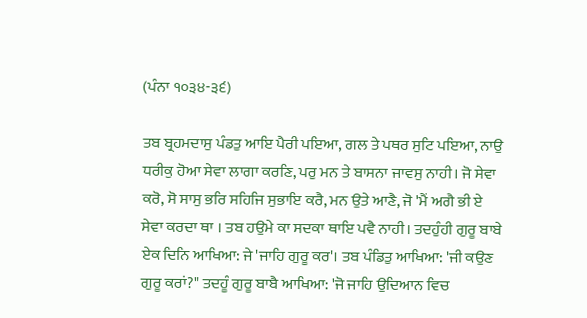(ਪੰਨਾ ੧੦੩੪-੩੬)

ਤਬ ਬ੍ਰਹਮਦਾਸੁ ਪੰਡਤੁ ਆਇ ਪੈਰੀ ਪਇਆ, ਗਲ ਤੇ ਪਥਰ ਸੁਟਿ ਪਇਆ, ਨਾਉ ਧਰੀਕੁ ਹੋਆ ਸੇਵਾ ਲਾਗਾ ਕਰਣਿ, ਪਰੁ ਮਨ ਤੇ ਬਾਸਨਾ ਜਾਵਸੁ ਨਾਹੀ। ਜੋ ਸੇਵਾ ਕਰੋ, ਸੋ ਸਾਸੁ ਭਰਿ ਸਹਿਜਿ ਸੁਭਾਇ ਕਰੈ, ਮਨ ਉਤੇ ਆਣੈ, ਜੋ 'ਮੈਂ ਅਗੈ ਭੀ ਏ ਸੇਵਾ ਕਰਦਾ ਥਾ । ਤਬ ਹਉਮੇ ਕਾ ਸਦਕਾ ਥਾਇ ਪਵੈ ਨਾਹੀ। ਤਦਹੁੰਹੀ ਗੁਰੂ ਬਾਬੇ ਏਕ ਦਿਨਿ ਆਖਿਆ: ਜੇ 'ਜਾਹਿ ਗੁਰੂ ਕਰ'। ਤਬ ਪੰਡਿਤੁ ਆਖਿਆ: 'ਜੀ ਕਉਣ ਗੁਰੂ ਕਰਾਂ?" ਤਦਹੂੰ ਗੁਰੂ ਬਾਬੈ ਆਖਿਆ: 'ਜੋ ਜਾਹਿ ਉਦਿਆਨ ਵਿਚ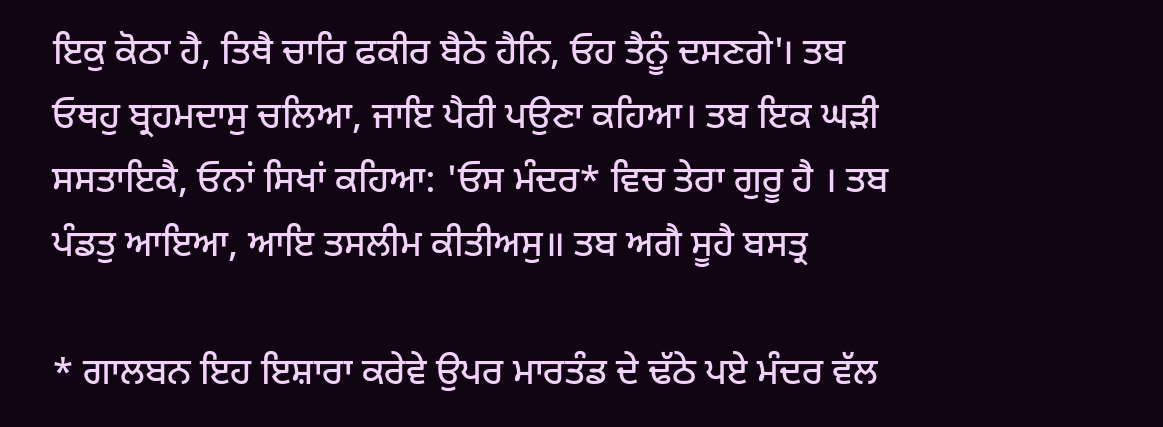ਇਕੁ ਕੋਠਾ ਹੈ, ਤਿਥੈ ਚਾਰਿ ਫਕੀਰ ਬੈਠੇ ਹੈਨਿ, ਓਹ ਤੈਨੂੰ ਦਸਣਗੇ'। ਤਬ ਓਥਹੁ ਬ੍ਰਹਮਦਾਸੁ ਚਲਿਆ, ਜਾਇ ਪੈਰੀ ਪਉਣਾ ਕਹਿਆ। ਤਬ ਇਕ ਘੜੀ ਸਸਤਾਇਕੈ, ਓਨਾਂ ਸਿਖਾਂ ਕਹਿਆ: 'ਓਸ ਮੰਦਰ* ਵਿਚ ਤੇਰਾ ਗੁਰੂ ਹੈ । ਤਬ ਪੰਡਤੁ ਆਇਆ, ਆਇ ਤਸਲੀਮ ਕੀਤੀਅਸੁ॥ ਤਬ ਅਗੈ ਸੂਹੈ ਬਸਤ੍ਰ

* ਗਾਲਬਨ ਇਹ ਇਸ਼ਾਰਾ ਕਰੇਵੇ ਉਪਰ ਮਾਰਤੰਡ ਦੇ ਢੱਠੇ ਪਏ ਮੰਦਰ ਵੱਲ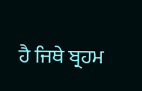ਹੈ ਜਿਥੇ ਬ੍ਰਹਮ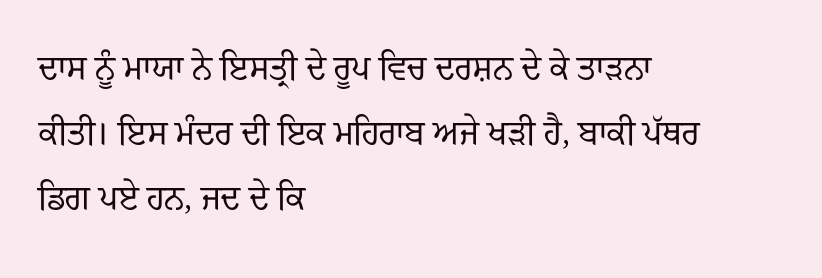ਦਾਸ ਨੂੰ ਮਾਯਾ ਨੇ ਇਸਤ੍ਰੀ ਦੇ ਰੂਪ ਵਿਚ ਦਰਸ਼ਨ ਦੇ ਕੇ ਤਾੜਨਾ ਕੀਤੀ। ਇਸ ਮੰਦਰ ਦੀ ਇਕ ਮਹਿਰਾਬ ਅਜੇ ਖੜੀ ਹੈ, ਬਾਕੀ ਪੱਥਰ ਡਿਗ ਪਏ ਹਨ, ਜਦ ਦੇ ਕਿ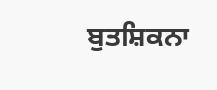ਬੁਤਸ਼ਿਕਨਾ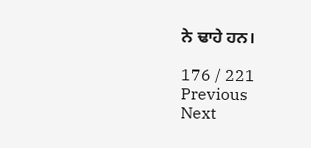ਨੇ ਢਾਹੇ ਹਨ।

176 / 221
Previous
Next